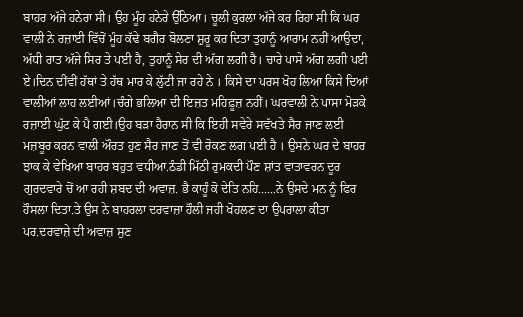ਬਾਹਰ ਅੱਜੇ ਹਨੇਰਾ ਸੀ। ਉਹ ਮੂੰਹ ਹਨੇਰੇ ਉੱਠਿਆ। ਚੂਲੀ ਕੁਰਲਾ ਅੱਜੇ ਕਰ ਰਿਹਾ ਸੀ ਕਿ ਘਰ ਵਾਲੀ ਨੇ ਰਜ਼ਾਈ ਵਿੱਚੋਂ ਮੂੰਹ ਕੱਢੇ ਬਗੈਰ ਬੋਲਣਾ ਸ਼ੁਰੂ ਕਰ ਦਿਤਾ ਤੁਹਾਨੂੰ ਆਰਾਮ ਨਹੀਂ ਆਉਦਾ, ਅੱਧੀ ਰਾਤ ਅੱਜੇ ਸਿਰ ਤੇ ਪਈ ਹੈ, ਤੁਹਾਨੂੰ ਸੇਰ ਦੀ ਅੱਗ ਲਗੀ ਹੈ। ਚਾਰੇ ਪਾਸੇ ਅੱਗ ਲਗੀ ਪਈ ਏ।ਦਿਨ ਦੀਂਵੀਂ ਹੱਥਾਂ ਤੇ ਹੱਥ ਮਾਰ ਕੇ ਲੁੱਟੀ ਜਾ ਰਹੇ ਨੇ । ਕਿਸੇ ਦਾ ਪਰਸ ਖੋਹ ਲਿਆ ਕਿਸੇ ਦਿਆਂ ਵਾਲੀਆਂ ਲਾਹ ਲਈਆਂ।ਚੰਗੇ ਭਲਿਆ ਦੀ ਇਜ਼ਤ ਮਹਿਫ਼ੂਜ਼ ਨਹੀਂ। ਘਰਵਾਲੀ ਨੇ ਪਾਸਾ ਮੋੜਕੇ ਰਜ਼ਾਈ ਘੁੱਟ ਕੇ ਪੈ ਗਈ।ਉਹ ਬੜਾ ਹੈਰਾਨ ਸੀ ਕਿ ਇਹੀ ਸਵੇਰੇ ਸਵੱਖਤੇ ਸੈਰ ਜਾਣ ਲਈ ਮਜ਼ਬੂਰ ਕਰਨ ਵਾਲੀ ਔਰਤ ਹੁਣ ਸੈਰ ਜਾਣ ਤੋਂ ਵੀ ਰੋਕਣ ਲਗ ਪਈ ਹੈ । ਉਸਨੇ ਘਰ ਦੇ ਬਾਹਰ ਝਾਕ ਕੇ ਵੇਖਿਆ ਬਾਹਰ ਬਹੁਤ ਵਧੀਆ.ਠੰਡੀ ਮਿੱਠੀ ਰੁਮਕਦੀ ਪੌਣ ਸ਼ਾਂਤ ਵਾਤਾਵਰਨ ਦੂਰ ਗੁਰਦਵਾਰੇ ਚੋਂ ਆ ਰਹੀ ਸ਼ਬਦ ਦੀ ਅਵਾਜ਼. ਭੈ ਕਾਹੂੰ ਕੋ ਦੇਤਿ ਨਹਿ......ਨੇ ਉਸਦੇ ਮਨ ਨੂੰ ਫਿਰ ਹੌਸਲਾ ਦਿਤਾ.ਤੇ ਉਸ ਨੇ ਬਾਹਰਲਾ ਦਰਵਾਜ਼ਾ ਹੌਲੀ ਜਹੀ ਖੋਹਲਣ ਦਾ ਉਪਰਾਲਾ ਕੀਤਾ ਪਰ.ਦਰਵਾਜ਼ੇ ਦੀ ਅਵਾਜ਼ ਸੁਣ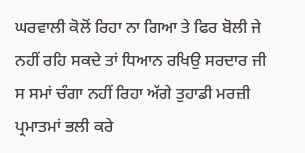ਘਰਵਾਲੀ ਕੋਲੋਂ ਰਿਹਾ ਨਾ ਗਿਆ ਤੇ ਫਿਰ ਬੋਲੀ ਜੇ ਨਹੀਂ ਰਹਿ ਸਕਦੇ ਤਾਂ ਧਿਆਨ ਰਖਿਉ ਸਰਦਾਰ ਜੀ ਸ ਸਮਾਂ ਚੰਗਾ ਨਹੀਂ ਰਿਹਾ ਅੱਗੇ ਤੁਹਾਡੀ ਮਰਜ਼ੀ ਪ੍ਰਮਾਤਮਾਂ ਭਲੀ ਕਰੇ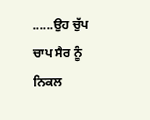......ਉਹ ਚੁੱਪ ਚਾਪ ਸੈਰ ਨੂੰ ਨਿਕਲ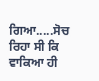ਗਿਆ.....ਸੋਚ ਰਿਹਾ ਸੀ ਕਿ ਵਾਕਿਆ ਹੀ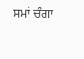ਸਮਾਂ ਚੰਗਾ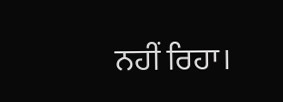ਨਹੀਂ ਰਿਹਾ।